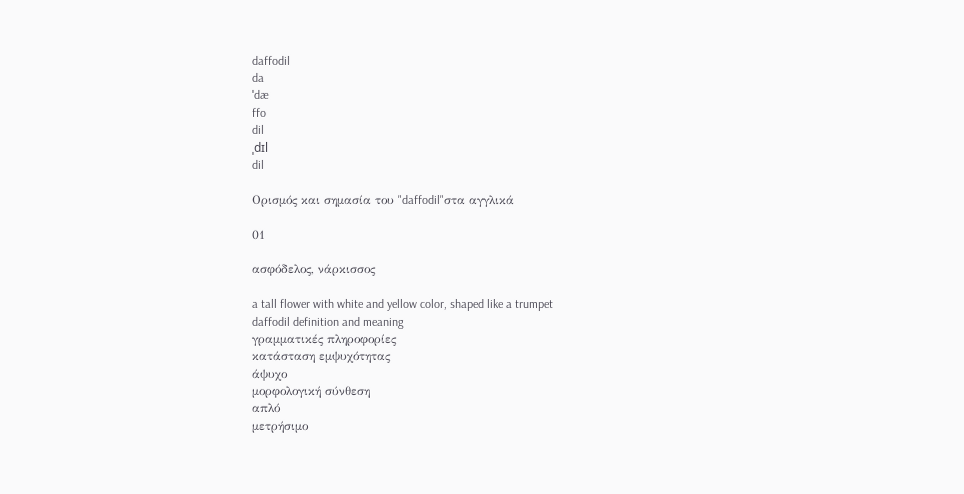daffodil
da
ˈdæ
ffo
dil
ˌdɪl
dil

Ορισμός και σημασία του "daffodil"στα αγγλικά

01

ασφόδελος, νάρκισσος

a tall flower with white and yellow color, shaped like a trumpet
daffodil definition and meaning
γραμματικές πληροφορίες
κατάσταση εμψυχότητας
άψυχο
μορφολογική σύνθεση
απλό
μετρήσιμο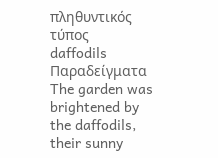πληθυντικός τύπος
daffodils
Παραδείγματα
The garden was brightened by the daffodils, their sunny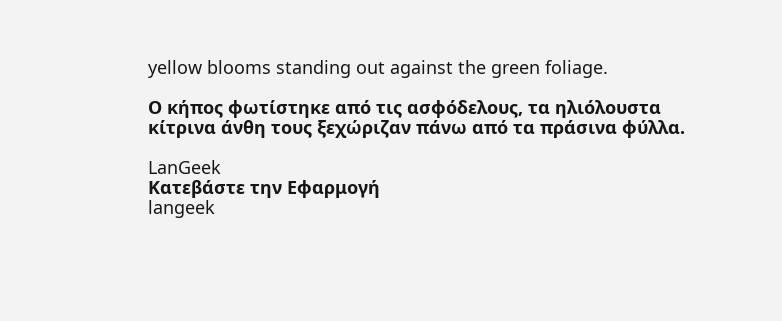yellow blooms standing out against the green foliage.

Ο κήπος φωτίστηκε από τις ασφόδελους, τα ηλιόλουστα κίτρινα άνθη τους ξεχώριζαν πάνω από τα πράσινα φύλλα.

LanGeek
Κατεβάστε την Εφαρμογή
langeek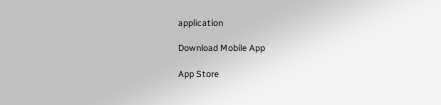application

Download Mobile App

App Store